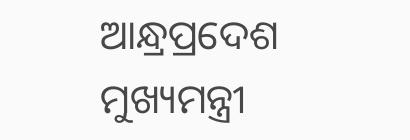ଆନ୍ଧ୍ରପ୍ରଦେଶ ମୁଖ୍ୟମନ୍ତ୍ରୀ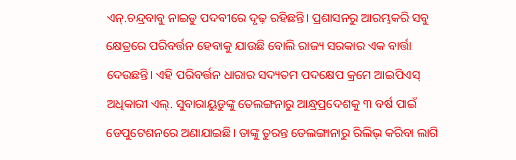ଏନ୍.ଚନ୍ଦ୍ରବାବୁ ନାଇଡୁ ପଦବୀରେ ଦୃଢ଼ ରହିଛନ୍ତି। ପ୍ରଶାସନରୁ ଆରମ୍ଭକରି ସବୁ କ୍ଷେତ୍ରରେ ପରିବର୍ତ୍ତନ ହେବାକୁ ଯାଉଛି ବୋଲି ରାଜ୍ୟ ସରକାର ଏକ ବାର୍ତ୍ତା ଦେଉଛନ୍ତି। ଏହି ପରିବର୍ତ୍ତନ ଧାରାର ସଦ୍ୟତମ ପଦକ୍ଷେପ କ୍ରମେ ଆଇପିଏସ୍ ଅଧିକାରୀ ଏଲ୍. ସୁବାରାୟୁଡୁଙ୍କୁ ତେଲଙ୍ଗନାରୁ ଆନ୍ଧ୍ରପ୍ରଦେଶକୁ ୩ ବର୍ଷ ପାଇଁ ଡେପୁଟେଶନରେ ଅଣାଯାଇଛି। ତାଙ୍କୁ ତୁରନ୍ତ ତେଲଙ୍ଗାନାରୁ ରିଲିଭ୍ କରିବା ଲାଗି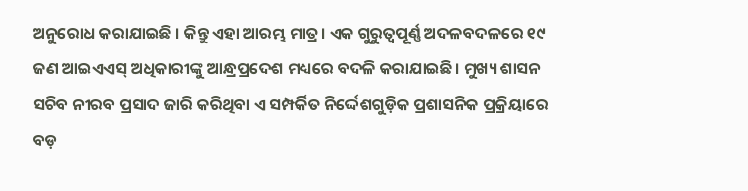ଅନୁରୋଧ କରାଯାଇଛି । କିନ୍ତୁ ଏହା ଆରମ୍ଭ ମାତ୍ର। ଏକ ଗୁରୁତ୍ୱପୂର୍ଣ୍ଣ ଅଦଳବଦଳରେ ୧୯ ଜଣ ଆଇଏଏସ୍ ଅଧିକାରୀଙ୍କୁ ଆନ୍ଧ୍ରପ୍ରଦେଶ ମଧ୍ୟରେ ବଦଳି କରାଯାଇଛି। ମୁଖ୍ୟ ଶାସନ ସଚିବ ନୀରବ ପ୍ରସାଦ ଜାରି କରିଥିବା ଏ ସମ୍ପର୍କିତ ନିର୍ଦ୍ଦେଶଗୁଡ଼ିକ ପ୍ରଶାସନିକ ପ୍ରକ୍ରିୟାରେ ବଡ଼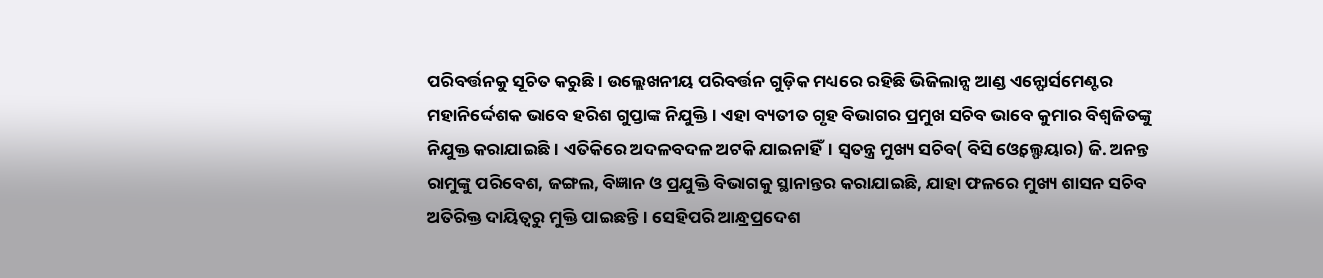ପରିବର୍ତ୍ତନକୁ ସୂଚିତ କରୁଛି। ଉଲ୍ଲେଖନୀୟ ପରିବର୍ତ୍ତନ ଗୁଡ଼ିକ ମଧ୍ୟରେ ରହିଛି ଭିଜିଲାନ୍ସ ଆଣ୍ଡ ଏନ୍ଫୋର୍ସମେଣ୍ଟର ମହାନିର୍ଦ୍ଦେଶକ ଭାବେ ହରିଶ ଗୁପ୍ତାଙ୍କ ନିଯୁକ୍ତି। ଏହା ବ୍ୟତୀତ ଗୃହ ବିଭାଗର ପ୍ରମୁଖ ସଚିବ ଭାବେ କୁମାର ବିଶ୍ୱଜିତଙ୍କୁ ନିଯୁକ୍ତ କରାଯାଇଛି। ଏତିକିରେ ଅଦଳବଦଳ ଅଟକି ଯାଇନାହିଁ। ସ୍ବତନ୍ତ୍ର ମୁଖ୍ୟ ସଚିବ( ବିସି ଓ୍ବେଲ୍ଫେୟାର) ଜି. ଅନନ୍ତ ରାମୁଙ୍କୁ ପରିବେଶ, ଜଙ୍ଗଲ, ବିଜ୍ଞାନ ଓ ପ୍ରଯୁକ୍ତି ବିଭାଗକୁ ସ୍ଥାନାନ୍ତର କରାଯାଇଛି, ଯାହା ଫଳରେ ମୁଖ୍ୟ ଶାସନ ସଚିବ ଅତିରିକ୍ତ ଦାୟିତ୍ୱରୁ ମୁକ୍ତି ପାଇଛନ୍ତି। ସେହିପରି ଆନ୍ଧ୍ରପ୍ରଦେଶ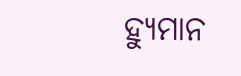ହ୍ୟୁମାନ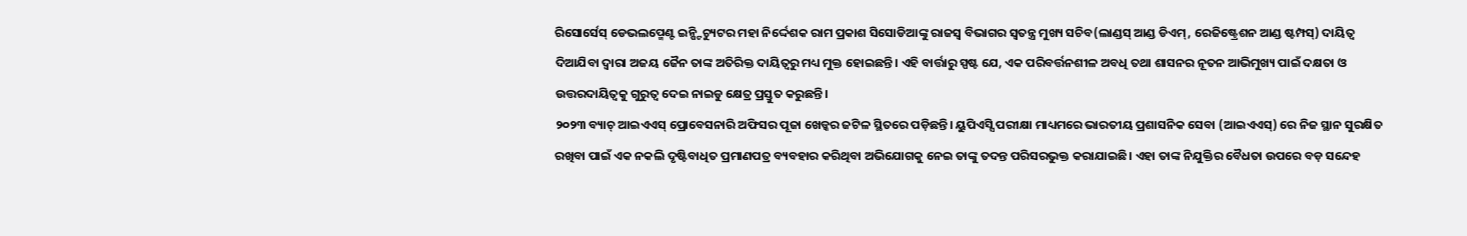ରିସୋର୍ସେସ୍ ଡେଭଲପ୍ମେଣ୍ଟ ଇନ୍ଷ୍ଟିଚ୍ୟୁଟର ମହା ନିର୍ଦ୍ଦେଶକ ରାମ ପ୍ରକାଶ ସିସୋଡିଆଙ୍କୁ ରାଜସ୍ବ ବିଭାଗର ସ୍ବତନ୍ତ୍ର ମୁଖ୍ୟ ସଚିବ(ଲାଣ୍ଡସ୍ ଆଣ୍ଡ ଡିଏମ୍, ରେଜିଷ୍ଟ୍ରେଶନ ଆଣ୍ଡ ଷ୍ଟମ୍ପସ୍) ଦାୟିତ୍ୱ ଦିଆଯିବା ଦ୍ୱାରା ଅଜୟ ଜୈନ ତାଙ୍କ ଅତିରିକ୍ତ ଦାୟିତ୍ୱରୁ ମଧ୍ୟ ମୁକ୍ତ ହୋଇଛନ୍ତି। ଏହି ବାର୍ତ୍ତାରୁ ସ୍ପଷ୍ଟ ଯେ, ଏକ ପରିବର୍ତ୍ତନଶୀଳ ଅବଧି ତଥା ଶାସନର ନୂତନ ଆଭିମୁଖ୍ୟ ପାଇଁ ଦକ୍ଷତା ଓ ଉତ୍ତରଦାୟିତ୍ୱକୁ ଗୁରୁତ୍ୱ ଦେଇ ନାଇଡୁ କ୍ଷେତ୍ର ପ୍ରସ୍ତୁତ କରୁଛନ୍ତି।
୨୦୨୩ ବ୍ୟାଚ୍ ଆଇଏଏସ୍ ପ୍ରୋବେସନାରି ଅଫିସର ପୂଜା ଖେଡ୍କର ଜଟିଳ ସ୍ଥିତରେ ପଡ଼ିଛନ୍ତି। ୟୁପିଏସ୍ସି ପରୀକ୍ଷା ମାଧ୍ୟମରେ ଭାରତୀୟ ପ୍ରଶାସନିକ ସେବା (ଆଇଏଏସ୍) ରେ ନିଜ ସ୍ଥାନ ସୁରକ୍ଷିତ ରଖିବା ପାଇଁ ଏକ ନକଲି ଦୃଷ୍ଟିବାଧିତ ପ୍ରମାଣପତ୍ର ବ୍ୟବହାର କରିଥିବା ଅଭିଯୋଗକୁ ନେଇ ତାଙ୍କୁ ତଦନ୍ତ ପରିସରଭୁକ୍ତ କରାଯାଇଛି। ଏହା ତାଙ୍କ ନିଯୁକ୍ତିର ବୈଧତା ଉପରେ ବଡ଼ ସନ୍ଦେହ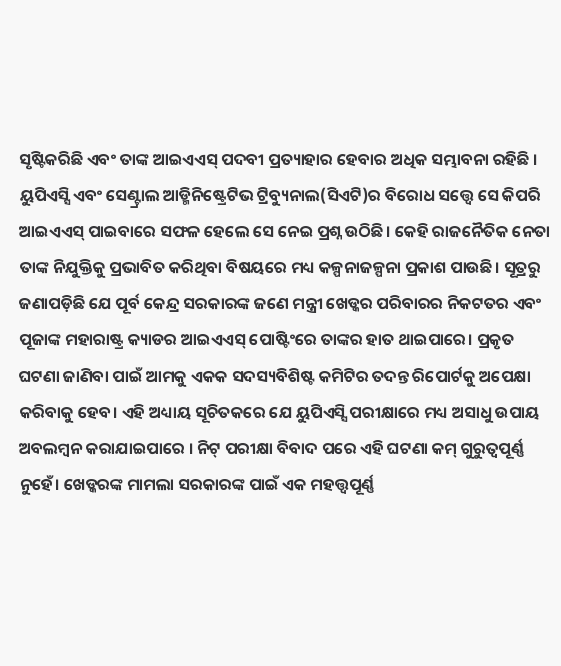ସୃଷ୍ଟିକରିଛି ଏବଂ ତାଙ୍କ ଆଇଏଏସ୍ ପଦବୀ ପ୍ରତ୍ୟାହାର ହେବାର ଅଧିକ ସମ୍ଭାବନା ରହିଛି । ୟୁପିଏସ୍ସି ଏବଂ ସେଣ୍ଟ୍ରାଲ ଆଡ୍ମିନିଷ୍ଟ୍ରେଟିଭ ଟ୍ରିବ୍ୟୁନାଲ(ସିଏଟି)ର ବିରୋଧ ସତ୍ତ୍ୱେ ସେ କିପରି ଆଇଏଏସ୍ ପାଇବାରେ ସଫଳ ହେଲେ ସେ ନେଇ ପ୍ରଶ୍ନ ଉଠିଛି। କେହି ରାଜନୈତିକ ନେତା ତାଙ୍କ ନିଯୁକ୍ତିକୁ ପ୍ରଭାବିତ କରିଥିବା ବିଷୟରେ ମଧ୍ୟ କଳ୍ପନାଜଳ୍ପନା ପ୍ରକାଶ ପାଉଛି। ସୂତ୍ରରୁ ଜଣାପଡ଼ିଛି ଯେ ପୂର୍ବ କେନ୍ଦ୍ର ସରକାରଙ୍କ ଜଣେ ମନ୍ତ୍ରୀ ଖେଡ୍କର ପରିବାରର ନିକଟତର ଏବଂ ପୂଜାଙ୍କ ମହାରାଷ୍ଟ୍ର କ୍ୟାଡର ଆଇଏଏସ୍ ପୋଷ୍ଟିଂରେ ତାଙ୍କର ହାତ ଥାଇପାରେ। ପ୍ରକୃତ ଘଟଣା ଜାଣିବା ପାଇଁ ଆମକୁ ଏକକ ସଦସ୍ୟବିଶିଷ୍ଟ କମିଟିର ତଦନ୍ତ ରିପୋର୍ଟକୁ ଅପେକ୍ଷା କରିବାକୁ ହେବ। ଏହି ଅଧ୍ୟାୟ ସୂଚିତକରେ ଯେ ୟୁପିଏସ୍ସି ପରୀକ୍ଷାରେ ମଧ୍ୟ ଅସାଧୁ ଉପାୟ ଅବଲମ୍ବନ କରାଯାଇପାରେ । ନିଟ୍ ପରୀକ୍ଷା ବିବାଦ ପରେ ଏହି ଘଟଣା କମ୍ ଗୁରୁତ୍ୱପୂର୍ଣ୍ଣ ନୁହେଁ। ଖେଡ୍କରଙ୍କ ମାମଲା ସରକାରଙ୍କ ପାଇଁ ଏକ ମହତ୍ତ୍ୱପୂର୍ଣ୍ଣ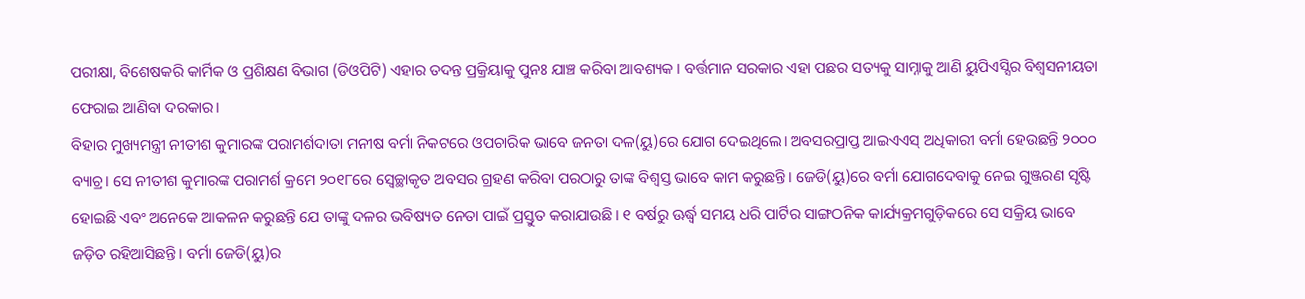ପରୀକ୍ଷା, ବିଶେଷକରି କାର୍ମିକ ଓ ପ୍ରଶିକ୍ଷଣ ବିଭାଗ (ଡିଓପିଟି) ଏହାର ତଦନ୍ତ ପ୍ରକ୍ରିୟାକୁ ପୁନଃ ଯାଞ୍ଚ କରିବା ଆବଶ୍ୟକ । ବର୍ତ୍ତମାନ ସରକାର ଏହା ପଛର ସତ୍ୟକୁ ସାମ୍ନାକୁ ଆଣି ୟୁପିଏସ୍ସିର ବିଶ୍ୱସନୀୟତା ଫେରାଇ ଆଣିବା ଦରକାର।
ବିହାର ମୁଖ୍ୟମନ୍ତ୍ରୀ ନୀତୀଶ କୁମାରଙ୍କ ପରାମର୍ଶଦାତା ମନୀଷ ବର୍ମା ନିକଟରେ ଓପଚାରିକ ଭାବେ ଜନତା ଦଳ(ୟୁ)ରେ ଯୋଗ ଦେଇଥିଲେ। ଅବସରପ୍ରାପ୍ତ ଆଇଏଏସ୍ ଅଧିକାରୀ ବର୍ମା ହେଉଛନ୍ତି ୨୦୦୦ ବ୍ୟାଚ୍ର। ସେ ନୀତୀଶ କୁମାରଙ୍କ ପରାମର୍ଶ କ୍ରମେ ୨୦୧୮ରେ ସ୍ବେଚ୍ଛାକୃତ ଅବସର ଗ୍ରହଣ କରିବା ପରଠାରୁ ତାଙ୍କ ବିଶ୍ୱସ୍ତ ଭାବେ କାମ କରୁଛନ୍ତି। ଜେଡି(ୟୁ)ରେ ବର୍ମା ଯୋଗଦେବାକୁ ନେଇ ଗୁଞ୍ଜରଣ ସୃଷ୍ଟି ହୋଇଛି ଏବଂ ଅନେକେ ଆକଳନ କରୁଛନ୍ତି ଯେ ତାଙ୍କୁ ଦଳର ଭବିଷ୍ୟତ ନେତା ପାଇଁ ପ୍ରସ୍ତୁତ କରାଯାଉଛି। ୧ ବର୍ଷରୁ ଊର୍ଦ୍ଧ୍ୱ ସମୟ ଧରି ପାର୍ଟିର ସାଙ୍ଗଠନିକ କାର୍ଯ୍ୟକ୍ରମଗୁଡ଼ିକରେ ସେ ସକ୍ରିୟ ଭାବେ ଜଡ଼ିତ ରହିଆସିଛନ୍ତି। ବର୍ମା ଜେଡି(ୟୁ)ର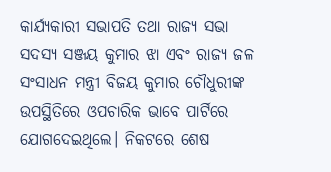କାର୍ଯ୍ୟକାରୀ ସଭାପତି ତଥା ରାଜ୍ୟ ସଭା ସଦସ୍ୟ ସଞ୍ଜୟ କୁମାର ଝା ଏବଂ ରାଜ୍ୟ ଜଳ ସଂସାଧନ ମନ୍ତ୍ରୀ ବିଜୟ କୁମାର ଚୌଧୁରୀଙ୍କ ଉପସ୍ଥିତିରେ ଓପଚାରିକ ଭାବେ ପାର୍ଟିରେ ଯୋଗଦେଇଥିଲେ। ନିକଟରେ ଶେଷ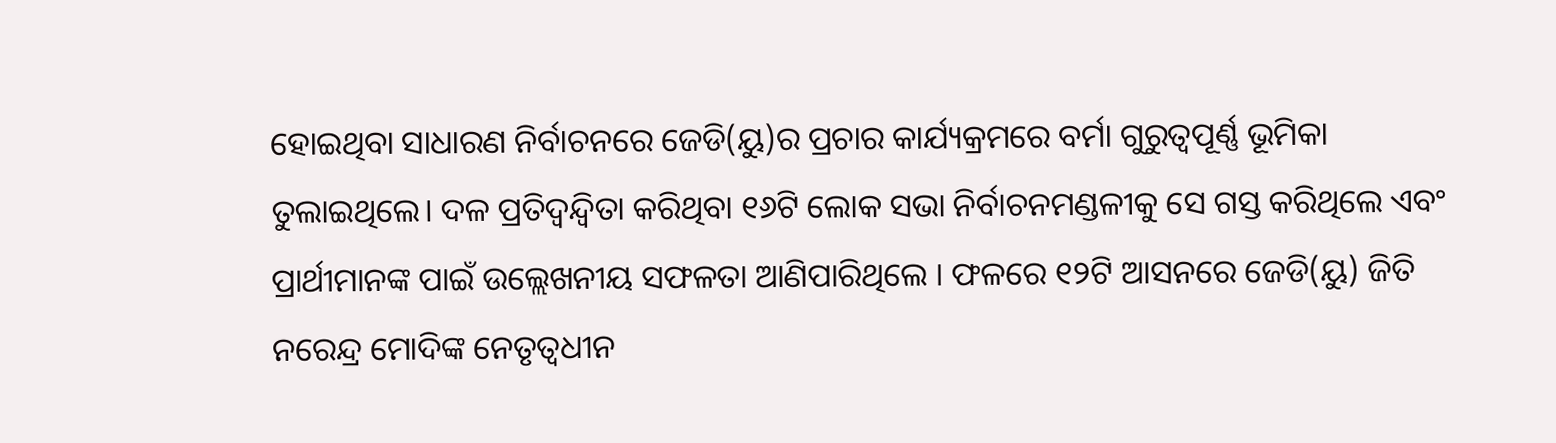ହୋଇଥିବା ସାଧାରଣ ନିର୍ବାଚନରେ ଜେଡି(ୟୁ)ର ପ୍ରଚାର କାର୍ଯ୍ୟକ୍ରମରେ ବର୍ମା ଗୁରୁତ୍ୱପୂର୍ଣ୍ଣ ଭୂମିକା ତୁଲାଇଥିଲେ। ଦଳ ପ୍ରତିଦ୍ୱନ୍ଦ୍ୱିତା କରିଥିବା ୧୬ଟି ଲୋକ ସଭା ନିର୍ବାଚନମଣ୍ଡଳୀକୁ ସେ ଗସ୍ତ କରିଥିଲେ ଏବଂ ପ୍ରାର୍ଥୀମାନଙ୍କ ପାଇଁ ଉଲ୍ଲେଖନୀୟ ସଫଳତା ଆଣିପାରିଥିଲେ । ଫଳରେ ୧୨ଟି ଆସନରେ ଜେଡି(ୟୁ) ଜିତି ନରେନ୍ଦ୍ର ମୋଦିଙ୍କ ନେତୃତ୍ୱଧୀନ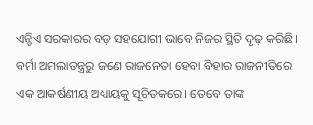ଏନ୍ଡିଏ ସରକାରର ବଡ଼ ସହଯୋଗୀ ଭାବେ ନିଜର ସ୍ଥିତି ଦୃଢ଼ କରିଛି। ବର୍ମା ଅମଲାତନ୍ତ୍ରରୁ ଜଣେ ରାଜନେତା ହେବା ବିହାର ରାଜନୀତିରେ ଏକ ଆକର୍ଷଣୀୟ ଅଧ୍ୟାୟକୁ ସୂଚିତକରେ। ତେବେ ତାଙ୍କ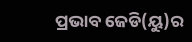ପ୍ରଭାବ ଜେଡି(ୟୁ)ର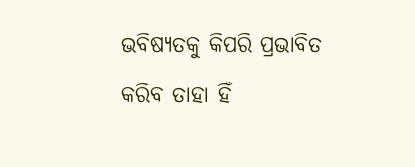ଭବିଷ୍ୟତକୁ କିପରି ପ୍ରଭାବିତ କରିବ ତାହା ହିଁ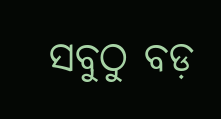ସବୁଠୁ ବଡ଼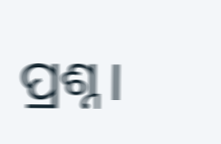ପ୍ରଶ୍ନ।